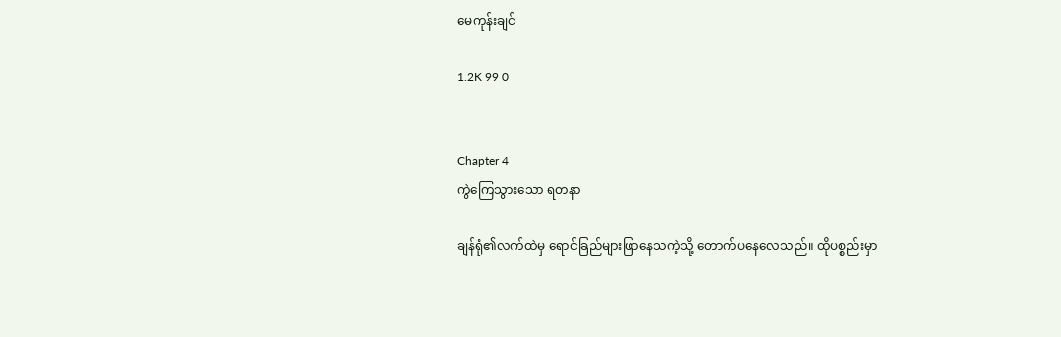မေကုန်းချင်

1.2K 99 0


Chapter 4
ကွဲကြေသွားသော ရတနာ

ချန်ရုံ၏လက်ထဲမှ ရောင်ခြည်များဖြာနေသကဲ့သို့ တောက်ပနေလေသည်။ ထိုပစ္စည်းမှာ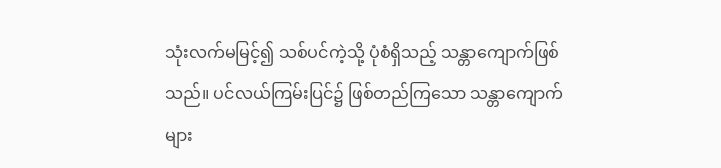သုံးလက်မမြင့်၍ သစ်ပင်ကဲ့သို့ ပုံစံရှိသည့် သန္တာကျောက်ဖြစ်သည်။ ပင်လယ်ကြမ်းပြင်၌ ဖြစ်တည်ကြသော သန္တာကျောက်များ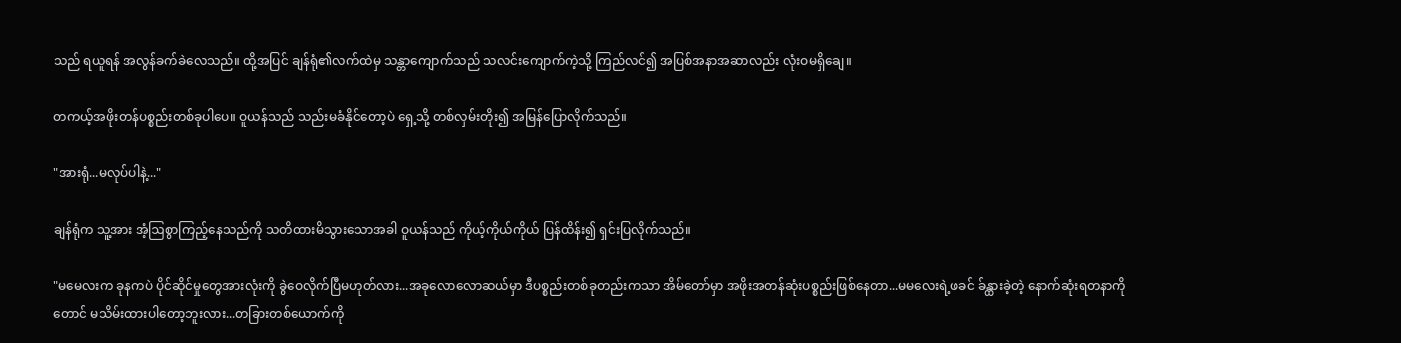သည် ရယူရန် အလွန်ခက်ခဲလေသည်။ ထို့အပြင် ချန်ရုံ၏လက်ထဲမှ သန္တာကျောက်သည် သလင်းကျောက်ကဲ့သို့ ကြည်လင်၍ အပြစ်အနာအဆာလည်း လုံးဝမရှိချေ။

တကယ့်အဖိုးတန်ပစ္စည်းတစ်ခုပါပေ။ ဝူယန်သည် သည်းမခံနိုင်တော့ပဲ ရှေ့သို့ တစ်လှမ်းတိုး၍ အမြန်ပြောလိုက်သည်။

"အားရုံ...မလုပ်ပါနဲ့..."

ချန်ရုံက သူ့အား အံ့ဩစွာကြည့်နေသည်ကို သတိထားမိသွားသောအခါ ဝူယန်သည် ကိုယ့်ကိုယ်ကိုယ် ပြန်ထိန်း၍ ရှင်းပြလိုက်သည်။

"မမေလးက ခုနကပဲ ပိုင်ဆိုင်မှုတွေအားလုံးကို ခွဲဝေလိုက်ပြီမဟုတ်လား...အခုလောလောဆယ်မှာ ဒီပစ္စည်းတစ်ခုတည်းကသာ အိမ်တော်မှာ အဖိုးအတန်ဆုံးပစ္စည်းဖြစ်နေတာ...မမလေးရဲ့ဖခင် ခ်န္ထားခဲ့တဲ့ နောက်ဆုံးရတနာကိုတောင် မသိမ်းထားပါတော့ဘူးလား...တခြားတစ်ယောက်ကို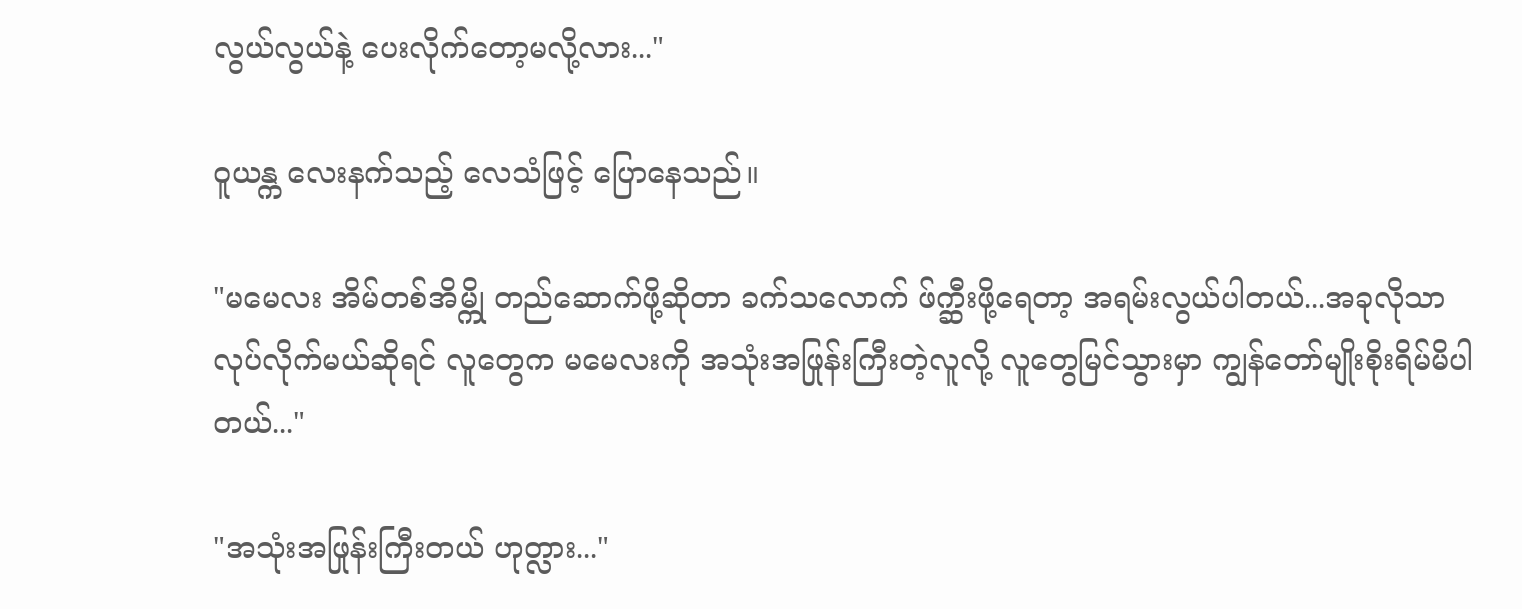လွယ်လွယ်နဲ့ ပေးလိုက်တော့မလို့လား..."

ဝူယန္က လေးနက်သည့် လေသံဖြင့် ပြောနေသည်။

"မမေလး အိမ်တစ်အိမ္ကို တည်ဆောက်ဖို့ဆိုတာ ခက်သလောက် ဖ်က္ဆီးဖို့ရေတာ့ အရမ်းလွယ်ပါတယ်...အခုလိုသာ လုပ်လိုက်မယ်ဆိုရင် လူတွေက မမေလးကို အသုံးအဖြုန်းကြီးတဲ့လူလို့ လူတွေမြင်သွားမှာ ကျွန်တော်မျိုးစိုးရိမ်မိပါတယ်..."

"အသုံးအဖြုန်းကြီးတယ် ဟုတ္လား..."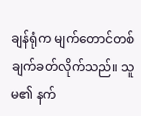ချန်ရုံက မျက်တောင်တစ်ချက်ခတ်လိုက်သည်။ သူမ၏ နက်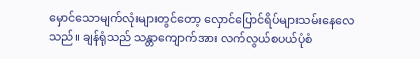မှောင်သောမျက်လုံးများတွင်တော့ လှောင်ပြောင်ရိပ်များသမ်းနေလေသည်။ ချန်ရုံသည် သန္တာကျောက်အား လက်လွယ်စပယ်ပုံစံ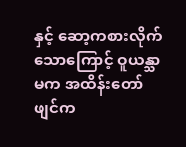နှင့် ဆော့ကစားလိုက်သောကြောင့် ဝူယန္သာမက အထိန်းတော်ဖျင်က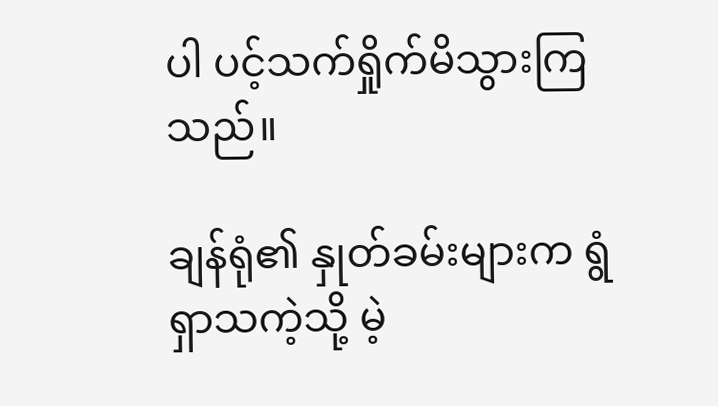ပါ ပင့်သက်ရှိုက်မိသွားကြသည်။

ချန်ရုံ၏ နှုတ်ခမ်းများက ရွံရှာသကဲ့သို့ မဲ့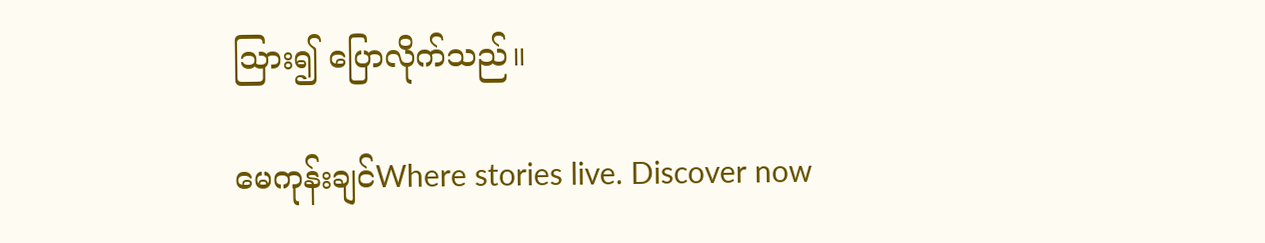သြား၍ ပြောလိုက်သည်။

မေကုန်းချင်Where stories live. Discover now